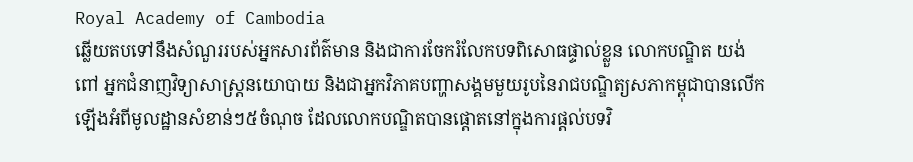Royal Academy of Cambodia
ឆ្លើយតបទៅនឹងសំណួររបស់អ្នកសារព័ត៌មាន និងជាការចែករំលែកបទពិសោធផ្ទាល់ខ្លួន លោកបណ្ឌិត យង់ ពៅ អ្នកជំនាញវិទ្យាសាស្ត្រនយោបាយ និងជាអ្នកវិភាគបញ្ហាសង្គមមួយរូបនៃរាជបណ្ឌិត្យសភាកម្ពុជាបានលើកឡើងអំពីមូលដ្ឋានសំខាន់ៗ៥ចំណុច ដែលលោកបណ្ឌិតបានផ្ដោតនៅក្នុងការផ្ដល់បទវិ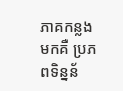ភាគកន្លងមកគឺ ប្រភពទិន្នន័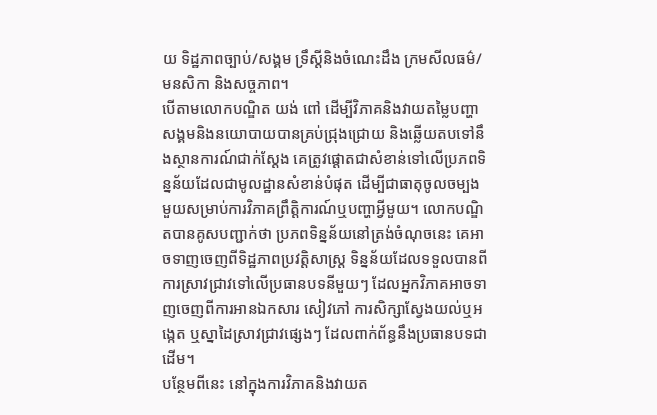យ ទិដ្ឋភាពច្បាប់/សង្គម ទ្រឹស្ដីនិងចំណេះដឹង ក្រមសីលធម៌/មនសិកា និងសច្ចភាព។
បើតាមលោកបណ្ឌិត យង់ ពៅ ដើម្បីវិភាគនិងវាយតម្លៃបញ្ហាសង្គមនិងនយោបាយបានគ្រប់ជ្រុងជ្រោយ និងឆ្លើយតបទៅនឹងស្ថានការណ៍ជាក់ស្ដែង គេត្រូវផ្ដោតជាសំខាន់ទៅលើប្រភពទិន្នន័យដែលជាមូលដ្ឋានសំខាន់បំផុត ដើម្បីជាធាតុចូលចម្បងមួយសម្រាប់ការវិភាគព្រឹត្តិការណ៍ឬបញ្ហាអ្វីមួយ។ លោកបណ្ឌិតបានគូសបញ្ជាក់ថា ប្រភពទិន្នន័យនៅត្រង់ចំណុចនេះ គេអាចទាញចេញពីទិដ្ឋភាពប្រវត្តិសាស្ត្រ ទិន្នន័យដែលទទួលបានពីការស្រាវជ្រាវទៅលើប្រធានបទនីមួយៗ ដែលអ្នកវិភាគអាចទាញចេញពីការអានឯកសារ សៀវភៅ ការសិក្សាស្វែងយល់ឬអង្កេត ឬស្នាដៃស្រាវជ្រាវផ្សេងៗ ដែលពាក់ព័ន្ធនឹងប្រធានបទជាដើម។
បន្ថែមពីនេះ នៅក្នុងការវិភាគនិងវាយត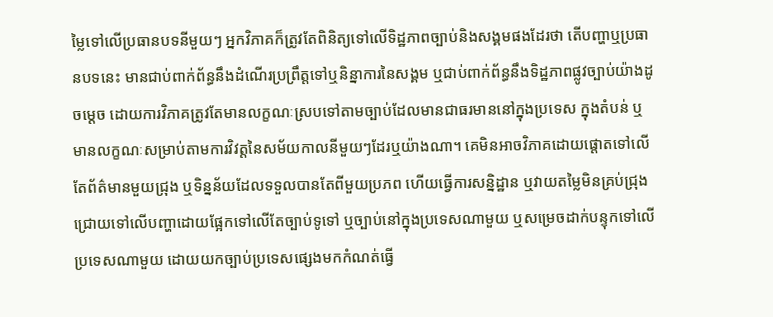ម្លៃទៅលើប្រធានបទនីមួយៗ អ្នកវិភាគក៏ត្រូវតែពិនិត្យទៅលើទិដ្ឋភាពច្បាប់និងសង្គមផងដែរថា តើបញ្ហាឬប្រធានបទនេះ មានជាប់ពាក់ព័ន្ធនឹងដំណើរប្រព្រឹត្តទៅឬនិន្នាការនៃសង្គម ឬជាប់ពាក់ព័ន្ធនឹងទិដ្ឋភាពផ្លូវច្បាប់យ៉ាងដូចម្ដេច ដោយការវិភាគត្រូវតែមានលក្ខណៈស្របទៅតាមច្បាប់ដែលមានជាធរមាននៅក្នុងប្រទេស ក្នុងតំបន់ ឬមានលក្ខណៈសម្រាប់តាមការវិវត្តនៃសម័យកាលនីមួយៗដែរឬយ៉ាងណា។ គេមិនអាចវិភាគដោយផ្ដោតទៅលើតែព័ត៌មានមួយជ្រុង ឬទិន្នន័យដែលទទួលបានតែពីមួយប្រភព ហើយធ្វើការសន្និដ្ឋាន ឬវាយតម្លៃមិនគ្រប់ជ្រុងជ្រោយទៅលើបញ្ហាដោយផ្អែកទៅលើតែច្បាប់ទូទៅ ឬច្បាប់នៅក្នុងប្រទេសណាមួយ ឬសម្រេចដាក់បន្ទុកទៅលើប្រទេសណាមួយ ដោយយកច្បាប់ប្រទេសផ្សេងមកកំណត់ធ្វើ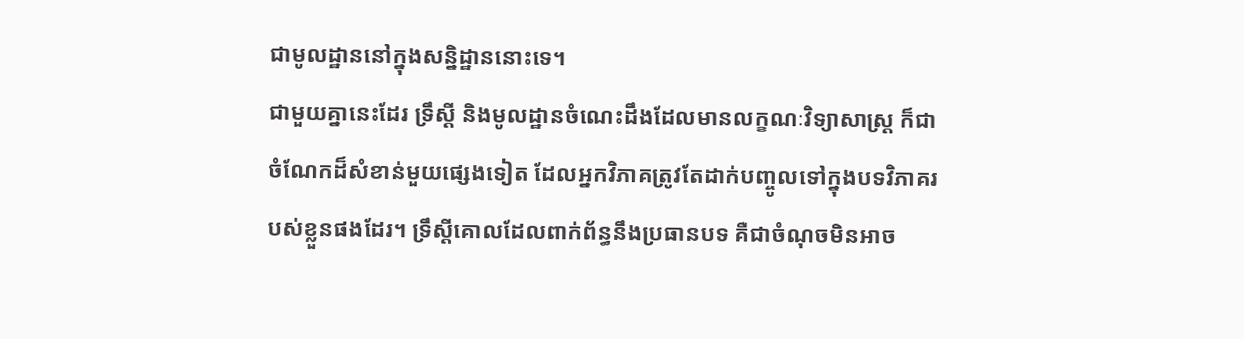ជាមូលដ្ឋាននៅក្នុងសន្និដ្ឋាននោះទេ។
ជាមួយគ្នានេះដែរ ទ្រឹស្ដី និងមូលដ្ឋានចំណេះដឹងដែលមានលក្ខណៈវិទ្យាសាស្ត្រ ក៏ជាចំណែកដ៏សំខាន់មួយផ្សេងទៀត ដែលអ្នកវិភាគត្រូវតែដាក់បញ្ចូលទៅក្នុងបទវិភាគរបស់ខ្លួនផងដែរ។ ទ្រឹស្ដីគោលដែលពាក់ព័ន្ធនឹងប្រធានបទ គឺជាចំណុចមិនអាច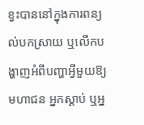ខ្វះបាននៅក្នុងការពន្យល់បកស្រាយ ឬលើកបង្ហាញអំពីបញ្ហាអ្វីមួយឱ្យមហាជន អ្នកស្ដាប់ ឬអ្ន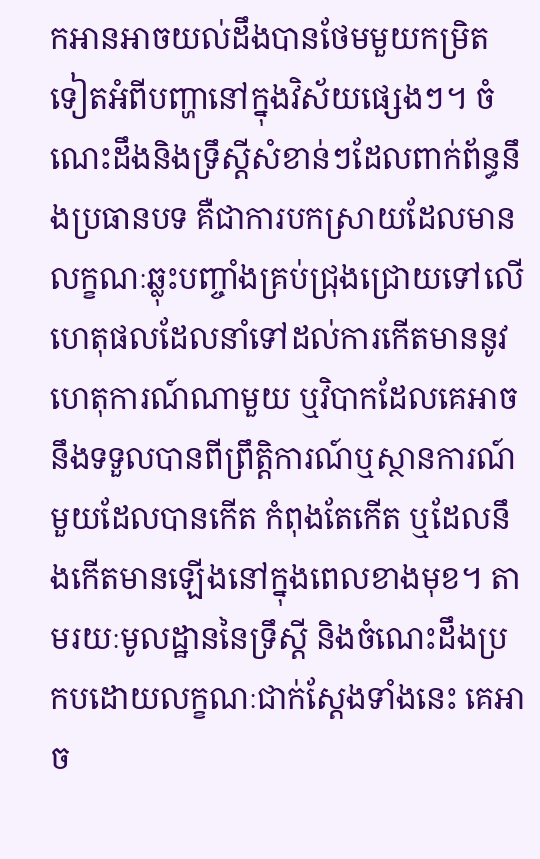កអានអាចយល់ដឹងបានថែមមួយកម្រិតទៀតអំពីបញ្ហានៅក្នុងវិស័យផ្សេងៗ។ ចំណេះដឹងនិងទ្រឹស្ដីសំខាន់ៗដែលពាក់ព័ន្ធនឹងប្រធានបទ គឺជាការបកស្រាយដែលមានលក្ខណៈឆ្លុះបញ្ចាំងគ្រប់ជ្រុងជ្រោយទៅលើហេតុផលដែលនាំទៅដល់ការកើតមាននូវហេតុការណ៍ណាមួយ ឬវិបាកដែលគេអាចនឹងទទួលបានពីព្រឹត្តិការណ៍ឬស្ថានការណ៍មួយដែលបានកើត កំពុងតែកើត ឬដែលនឹងកើតមានឡើងនៅក្នុងពេលខាងមុខ។ តាមរយៈមូលដ្ឋាននៃទ្រឹស្ដី និងចំណេះដឹងប្រកបដោយលក្ខណៈជាក់ស្ដែងទាំងនេះ គេអាច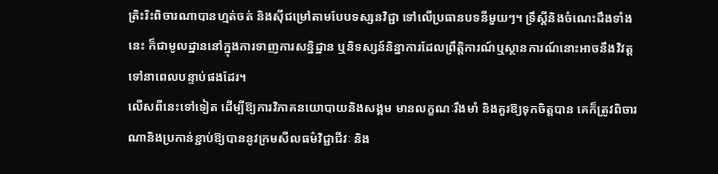ត្រិះរិះពិចារណាបានហ្មត់ចត់ និងស៊ីជម្រៅតាមបែបទស្សនវិជ្ជា ទៅលើប្រធានបទនីមួយៗ។ ទ្រឹស្ដីនិងចំណេះដឹងទាំងនេះ ក៏ជាមូលដ្ឋាននៅក្នុងការទាញការសន្និដ្ឋាន ឬនិទស្សន៍និន្នាការដែលព្រឹត្តិការណ៍ឬស្ថានការណ៍នោះអាចនឹងវិវត្តទៅនាពេលបន្ទាប់ផងដែរ។
លើសពីនេះទៅទៀត ដើម្បីឱ្យការវិភាគនយោបាយនិងសង្គម មានលក្ខណៈរឹងមាំ និងគួរឱ្យទុកចិត្តបាន គេក៏ត្រូវពិចារណានិងប្រកាន់ខ្ជាប់ឱ្យបាននូវក្រមសីលធម៌វិជ្ជាជីវៈ និង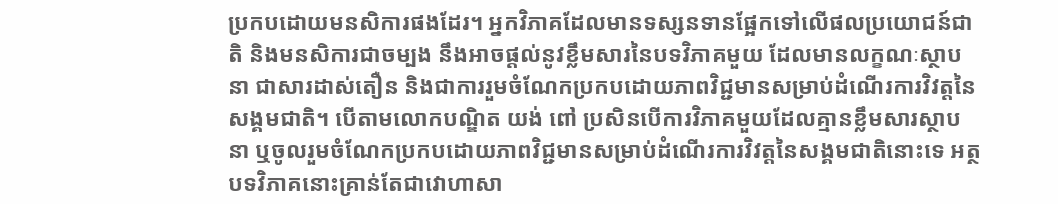ប្រកបដោយមនសិការផងដែរ។ អ្នកវិភាគដែលមានទស្សនទានផ្អែកទៅលើផលប្រយោជន៍ជាតិ និងមនសិការជាចម្បង នឹងអាចផ្ដល់នូវខ្លឹមសារនៃបទវិភាគមួយ ដែលមានលក្ខណៈស្ថាបនា ជាសារដាស់តឿន និងជាការរួមចំណែកប្រកបដោយភាពវិជ្ជមានសម្រាប់ដំណើរការវិវត្តនៃសង្គមជាតិ។ បើតាមលោកបណ្ឌិត យង់ ពៅ ប្រសិនបើការវិភាគមួយដែលគ្មានខ្លឹមសារស្ថាបនា ឬចូលរួមចំណែកប្រកបដោយភាពវិជ្ជមានសម្រាប់ដំណើរការវិវត្តនៃសង្គមជាតិនោះទេ អត្ថបទវិភាគនោះគ្រាន់តែជាវោហាសា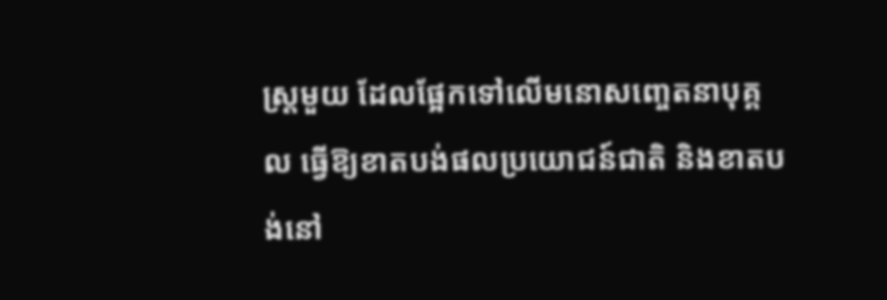ស្ត្រមួយ ដែលផ្អែកទៅលើមនោសញ្ចេតនាបុគ្គល ធ្វើឱ្យខាតបង់ផលប្រយោជន៍ជាតិ និងខាតបង់នៅ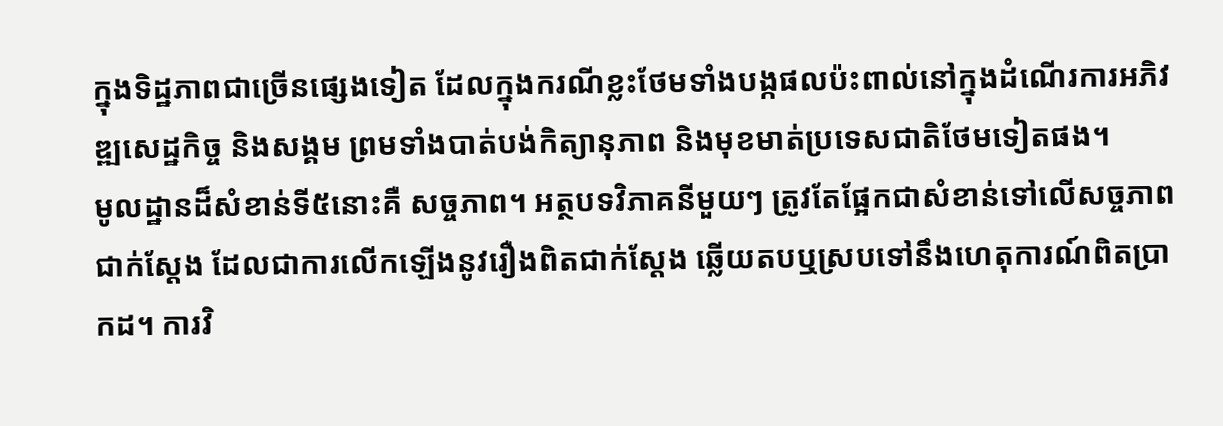ក្នុងទិដ្ឋភាពជាច្រើនផ្សេងទៀត ដែលក្នុងករណីខ្លះថែមទាំងបង្កផលប៉ះពាល់នៅក្នុងដំណើរការអភិវឌ្ឍសេដ្ឋកិច្ច និងសង្គម ព្រមទាំងបាត់បង់កិត្យានុភាព និងមុខមាត់ប្រទេសជាតិថែមទៀតផង។
មូលដ្ឋានដ៏សំខាន់ទី៥នោះគឺ សច្ចភាព។ អត្ថបទវិភាគនីមួយៗ ត្រូវតែផ្អែកជាសំខាន់ទៅលើសច្ចភាពជាក់ស្ដែង ដែលជាការលើកឡើងនូវរឿងពិតជាក់ស្ដែង ឆ្លើយតបឬស្របទៅនឹងហេតុការណ៍ពិតប្រាកដ។ ការវិ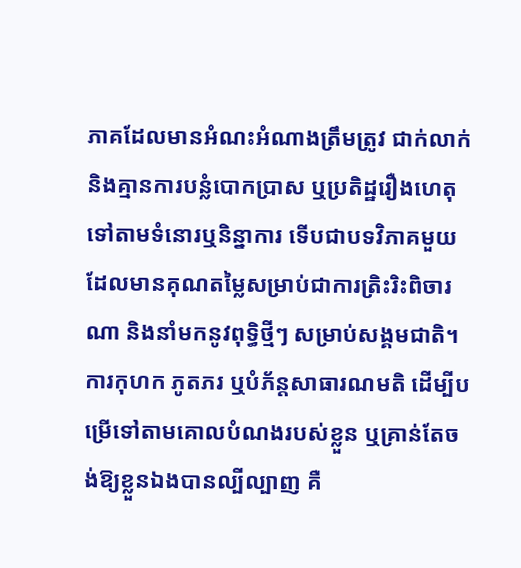ភាគដែលមានអំណះអំណាងត្រឹមត្រូវ ជាក់លាក់ និងគ្មានការបន្លំបោកប្រាស ឬប្រតិដ្ឋរឿងហេតុទៅតាមទំនោរឬនិន្នាការ ទើបជាបទវិភាគមួយដែលមានគុណតម្លៃសម្រាប់ជាការត្រិះរិះពិចារណា និងនាំមកនូវពុទ្ធិថ្មីៗ សម្រាប់សង្គមជាតិ។ ការកុហក ភូតភរ ឬបំភ័ន្តសាធារណមតិ ដើម្បីបម្រើទៅតាមគោលបំណងរបស់ខ្លួន ឬគ្រាន់តែចង់ឱ្យខ្លួនឯងបានល្បីល្បាញ គឺ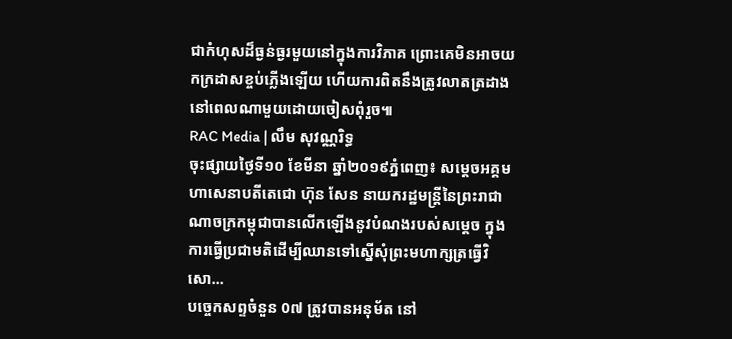ជាកំហុសដ៏ធ្ងន់ធ្ងរមួយនៅក្នុងការវិភាគ ព្រោះគេមិនអាចយកក្រដាសខ្ចប់ភ្លើងឡើយ ហើយការពិតនឹងត្រូវលាតត្រដាងនៅពេលណាមួយដោយចៀសពុំរួច៕
RAC Media | លឹម សុវណ្ណរិទ្ធ
ចុះផ្សាយថ្ងៃទី១០ ខែមីនា ឆ្នាំ២០១៩ភ្នំពេញ៖ សម្ដេចអគ្គមហាសេនាបតីតេជោ ហ៊ុន សែន នាយករដ្ឋមន្ត្រីនៃព្រះរាជាណាចក្រកម្ពុជាបានលើកឡើងនូវបំណងរបស់សម្ដេច ក្នុងការធ្វើប្រជាមតិដើម្បីឈានទៅស្នើសុំព្រះមហាក្សត្រធ្វើវិសោ...
បច្ចេកសព្ទចំនួន 0៧ ត្រូវបានអនុម័ត នៅ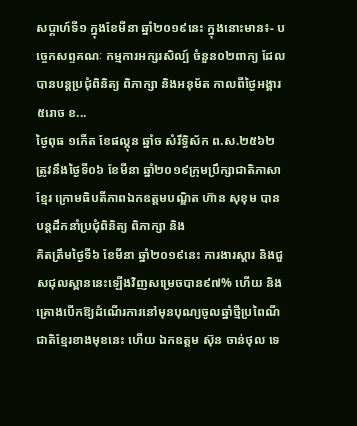សប្តាហ៍ទី១ ក្នុងខែមីនា ឆ្នាំ២០១៩នេះ ក្នុងនោះមាន៖- បច្ចេកសព្ទគណៈ កម្មការអក្សរសិល្ប៍ ចំនួន០២ពាក្យ ដែលបានបន្តប្រជុំពិនិត្យ ពិភាក្សា និងអនុម័ត កាលពីថ្ងៃអង្គារ ៥រោច ខ...
ថ្ងៃពុធ ១កេីត ខែផល្គុន ឆ្នាំច សំរឹទ្ធិស័ក ព.ស.២៥៦២ ត្រូវនឹងថ្ងៃទី០៦ ខែមីនា ឆ្នាំ២០១៩ក្រុមប្រឹក្សាជាតិភាសាខ្មែរ ក្រោមធិបតីភាពឯកឧត្តមបណ្ឌិត ហ៊ាន សុខុម បានបន្តដឹកនាំប្រជុំពិនិត្យ ពិភាក្សា និង
គិតត្រឹមថ្ងៃទី៦ ខែមីនា ឆ្នាំ២០១៩នេះ ការងារស្តារ និងជួសជុលស្ពាននេះឡើងវិញសម្រេចបាន៩៧% ហើយ និងគ្រោងបើកឱ្យដំណើរការនៅមុនបុណ្យចូលឆ្នាំថ្មីប្រពៃណីជាតិខ្មែរខាងមុខនេះ ហើយ ឯកឧត្តម ស៊ុន ចាន់ថុល ទេ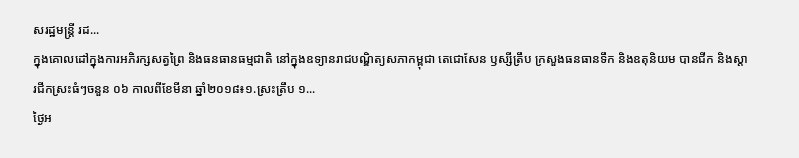សរដ្ឋមន្រ្តី រដ...
ក្នុងគោលដៅក្នុងការអភិរក្សសត្វព្រៃ និងធនធានធម្មជាតិ នៅក្នុងឧទ្យានរាជបណ្ឌិត្យសភាកម្ពុជា តេជោសែន ឫស្សីត្រឹប ក្រសួងធនធានទឹក និងឧតុនិយម បានជីក និងស្តារជីកស្រះធំៗចនួន ០៦ កាលពីខែមីនា ឆ្នាំ២០១៨៖១.ស្រះត្រឹប ១...
ថ្ងៃអ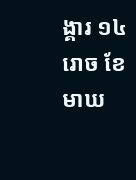ង្គារ ១៤រោច ខែមាឃ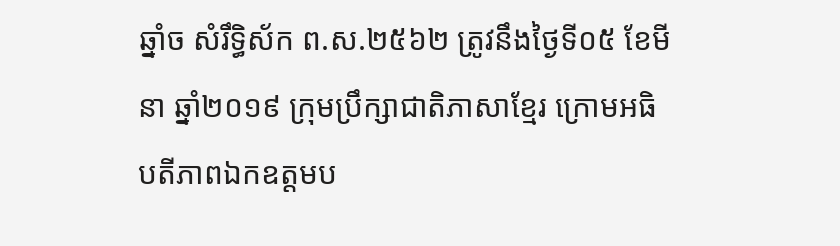ឆ្នាំច សំរឹទ្ធិស័ក ព.ស.២៥៦២ ត្រូវនឹងថ្ងៃទី០៥ ខែមីនា ឆ្នាំ២០១៩ ក្រុមប្រឹក្សាជាតិភាសាខ្មែរ ក្រោមអធិបតីភាពឯកឧត្តមប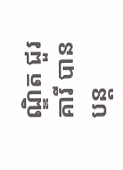ណ្ឌិត ជួរ គារី បានបន្ត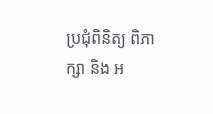ប្រជុំពិនិត្យ ពិភាក្សា និង អ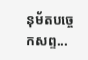នុម័តបច្ចេកសព្ទ...